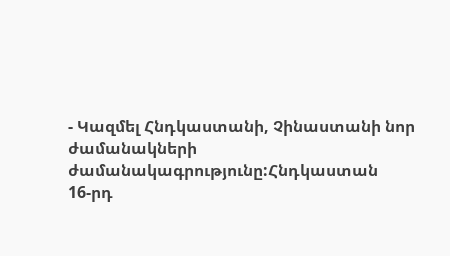- Կազմել Հնդկաստանի, Չինաստանի նոր ժամանակների ժամանակագրությունը:Հնդկաստան
16-րդ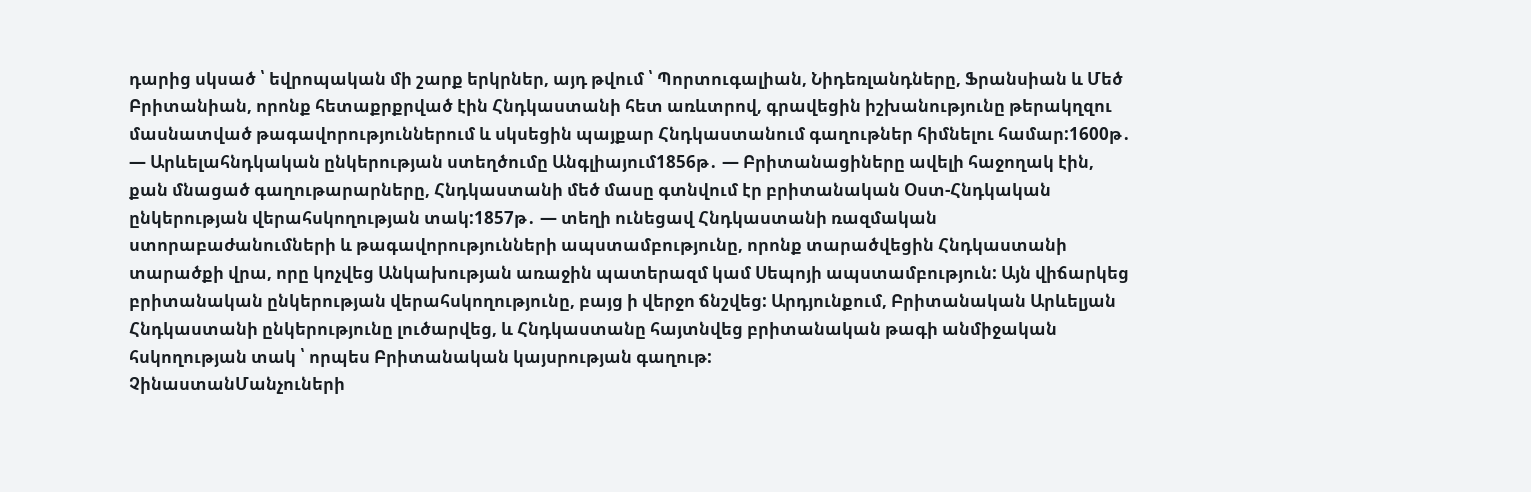դարից սկսած ՝ եվրոպական մի շարք երկրներ, այդ թվում ՝ Պորտուգալիան, Նիդեռլանդները, Ֆրանսիան և Մեծ Բրիտանիան, որոնք հետաքրքրված էին Հնդկաստանի հետ առևտրով, գրավեցին իշխանությունը թերակղզու մասնատված թագավորություններում և սկսեցին պայքար Հնդկաստանում գաղութներ հիմնելու համար:1600թ․ — Արևելահնդկական ընկերության ստեղծումը Անգլիայում1856թ․ — Բրիտանացիները ավելի հաջողակ էին, քան մնացած գաղութարարները, Հնդկաստանի մեծ մասը գտնվում էր բրիտանական Օստ-Հնդկական ընկերության վերահսկողության տակ:1857թ․ — տեղի ունեցավ Հնդկաստանի ռազմական ստորաբաժանումների և թագավորությունների ապստամբությունը, որոնք տարածվեցին Հնդկաստանի տարածքի վրա, որը կոչվեց Անկախության առաջին պատերազմ կամ Սեպոյի ապստամբություն: Այն վիճարկեց բրիտանական ընկերության վերահսկողությունը, բայց ի վերջո ճնշվեց: Արդյունքում, Բրիտանական Արևելյան Հնդկաստանի ընկերությունը լուծարվեց, և Հնդկաստանը հայտնվեց բրիտանական թագի անմիջական հսկողության տակ ՝ որպես Բրիտանական կայսրության գաղութ:
ՉինաստանՄանչուների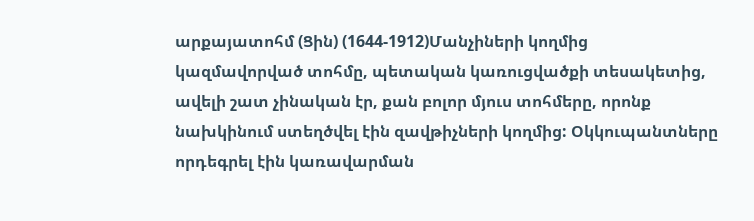արքայատոհմ (Ցին) (1644-1912)Մանչիների կողմից կազմավորված տոհմը, պետական կառուցվածքի տեսակետից, ավելի շատ չինական էր, քան բոլոր մյուս տոհմերը, որոնք նախկինում ստեղծվել էին զավթիչների կողմից: Օկկուպանտները որդեգրել էին կառավարման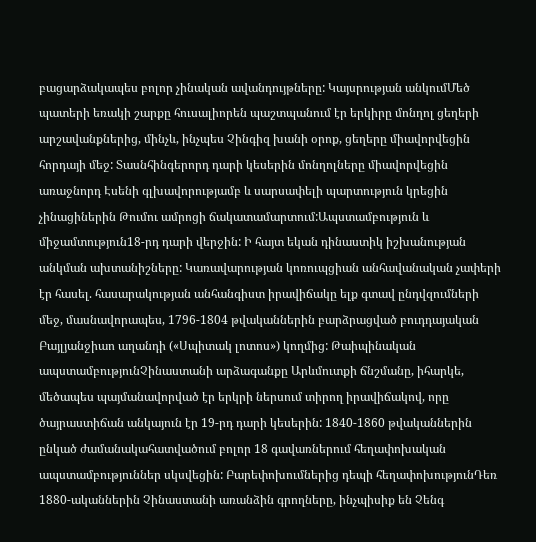բացարձակապես բոլոր չինական ավանդույթները: Կայսրության անկումՄեծ պատերի եռակի շարքը հուսալիորեն պաշտպանում էր երկիրը մոնղոլ ցեղերի արշավանքներից, մինչև, ինչպես Չինգիզ խանի օրոք, ցեղերը միավորվեցին հորդայի մեջ: Տասնհինգերորդ դարի կեսերին մոնղոլները միավորվեցին առաջնորդ Էսենի գլխավորությամբ և սարսափելի պարտություն կրեցին չինացիներին Թումու ամրոցի ճակատամարտում:Ապստամբություն և միջամտություն18-րդ դարի վերջին: Ի հայտ եկան դինաստիկ իշխանության անկման ախտանիշները: Կառավարության կոռուպցիան անհավանական չափերի էր հասել. հասարակության անհանգիստ իրավիճակը ելք գտավ ընդվզումների մեջ, մասնավորապես, 1796-1804 թվականներին բարձրացված բուդդայական Բայլյանջիաո աղանդի («Սպիտակ լոտոս») կողմից: Թաիպինական ապստամբությունՉինաստանի արձագանքը Արևմուտքի ճնշմանը, իհարկե, մեծապես պայմանավորված էր երկրի ներսում տիրող իրավիճակով, որը ծայրաստիճան անկայուն էր 19-րդ դարի կեսերին: 1840-1860 թվականներին ընկած ժամանակահատվածում բոլոր 18 գավառներում հեղափոխական ապստամբություններ սկսվեցին: Բարեփոխումներից դեպի հեղափոխությունԴեռ 1880-ականներին Չինաստանի առանձին գրողները, ինչպիսիք են Չենգ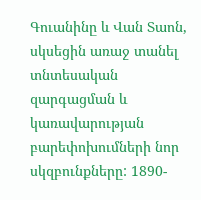Գուանինը և Վան Տաոն, սկսեցին առաջ տանել տնտեսական զարգացման և կառավարության բարեփոխումների նոր սկզբունքները: 1890-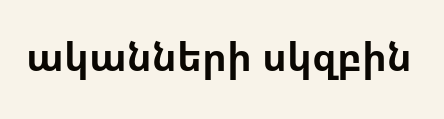ականների սկզբին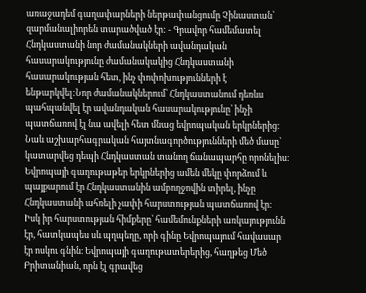առաջադեմ գաղափարների ներթափանցումը Չինաստան՝ զարմանալիորեն տարածված էր: - Գրավոր համեմատել Հնդկաստանի նոր ժամանակների ավանդական հասարակությունը ժամանակակից Հնդկաստանի հասարակության հետ, ինչ փոփոխությունների է ենթարկվել:Նոր ժամանակներում՝ Հնդկաստանում դեռևս պահպանվել էր ավանդական հասարակությունը՝ ինչի պատճառով էլ նա ավելի հետ մնաց եվրոպական երկրներից։
Նաև աշխարհագրական հայտնագործությունների մեծ մասը՝ կատարվեց դեպի Հնդկաստան տանող ճանապարհը որոնելիս։ Եվրոպայի գաղութաթեր երկրներից ամեն մեկը փորձում և պայքարում էր Հնդկաստանին ամբողջովին տիրել, ինչը Հնդկաստանի ահռելի չափի հարստության պատճառով էր։
Իսկ իր հարստության հիմքերը՝ համեմունքների առկայությունն էր, հատկապես սև պղպեղը, որի գինը Եվրոպայում հավասար էր ոսկու գնին։ Եվրոպայի գաղութատերերից, հաղթեց Մեծ Բրիտանիան, որն էլ գրավեց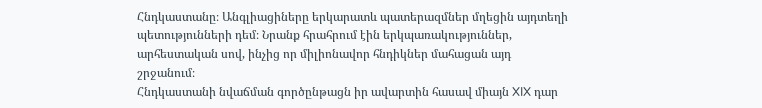Հնդկաստանը։ Անգլիացիները երկարատև պատերազմներ մղեցին այդտեղի պետությունների դեմ։ Նրանք հրահրում էին երկպառակություններ, արհեստական սով, ինչից որ միլիոնավոր հնդիկներ մահացան այդ շրջանում։
Հնդկաստանի նվաճման գործընթացն իր ավարտին հասավ միայն XIX դար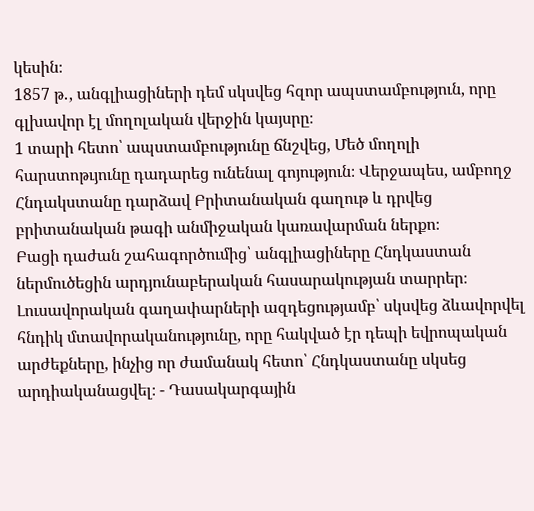կեսին։
1857 թ․, անգլիացիների դեմ սկսվեց հզոր ապստամբություն, որը գլխավոր էլ մողոլական վերջին կայսրը։
1 տարի հետո՝ ապստամբությունը ճնշվեց, Մեծ մողոլի հարստոթւյունը դադարեց ունենալ գոյություն։ Վերջապես, ամբողջ Հնդակստանը դարձավ Բրիտանական գաղութ և դրվեց բրիտանական թագի անմիջական կառավարման ներքո։
Բացի դաժան շահագործումից՝ անգլիացիները Հնդկաստան ներմուծեցին արդյունաբերական հասարակության տարրեր։
Լուսավորական գաղափարների ազդեցությամբ՝ սկսվեց ձևավորվել հնդիկ մտավորականությունը, որը հակված էր դեպի եվրոպական արժեքները, ինչից որ ժամանակ հետո՝ Հնդկաստանը սկսեց արդիականացվել։ - Դասակարգային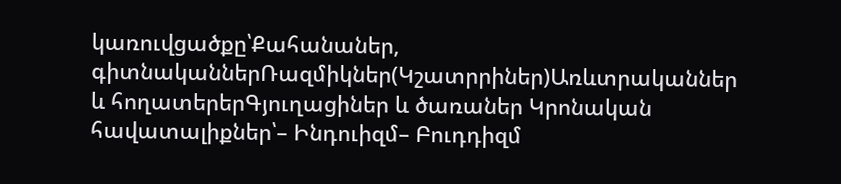կառուվցածքը՝Քահանաներ, գիտնականներՌազմիկներ(Կշատրրիներ)Առևտրականներ և հողատերերԳյուղացիներ և ծառաներ Կրոնական հավատալիքներ՝– Ինդուիզմ– Բուդդիզմ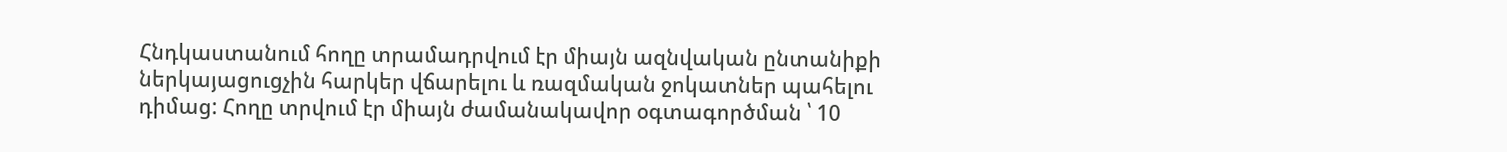Հնդկաստանում հողը տրամադրվում էր միայն ազնվական ընտանիքի ներկայացուցչին հարկեր վճարելու և ռազմական ջոկատներ պահելու դիմաց: Հողը տրվում էր միայն ժամանակավոր օգտագործման ՝ 10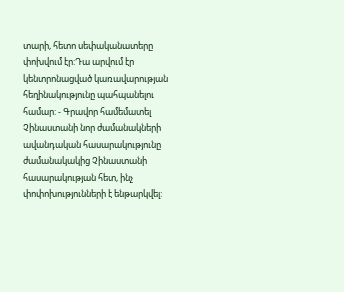տարի, հետո սեփականատերը փոխվում էր:Դա արվում էր կենտրոնացված կառավարության հեղինակությունը պահպանելու համար: - Գրավոր համեմատել Չինաստանի նոր ժամանակների ավանդական հասարակությունը ժամանակակից Չինաստանի հասարակության հետ, ինչ փոփոխությունների է ենթարկվել: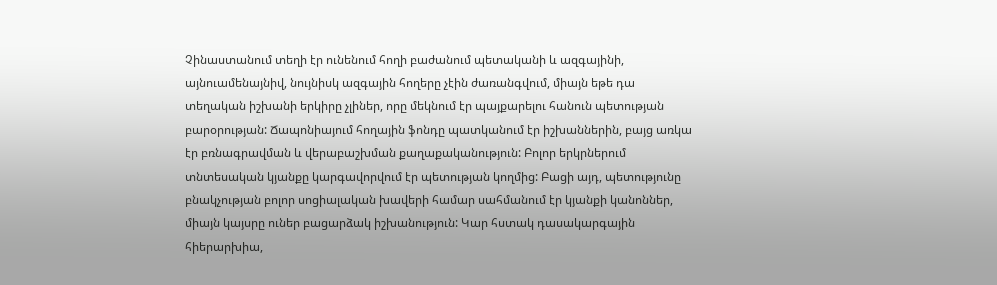Չինաստանում տեղի էր ունենում հողի բաժանում պետականի և ազգայինի, այնուամենայնիվ, նույնիսկ ազգային հողերը չէին ժառանգվում, միայն եթե դա տեղական իշխանի երկիրը չլիներ, որը մեկնում էր պայքարելու հանուն պետության բարօրության: Ճապոնիայում հողային ֆոնդը պատկանում էր իշխաններին, բայց առկա էր բռնագրավման և վերաբաշխման քաղաքականություն: Բոլոր երկրներում տնտեսական կյանքը կարգավորվում էր պետության կողմից: Բացի այդ, պետությունը բնակչության բոլոր սոցիալական խավերի համար սահմանում էր կյանքի կանոններ, միայն կայսրը ուներ բացարձակ իշխանություն: Կար հստակ դասակարգային հիերարխիա,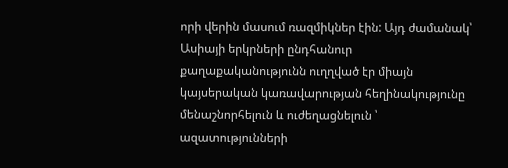որի վերին մասում ռազմիկներ էին: Այդ ժամանակ՝ Ասիայի երկրների ընդհանուր քաղաքականությունն ուղղված էր միայն կայսերական կառավարության հեղինակությունը մենաշնորհելուն և ուժեղացնելուն ՝ ազատությունների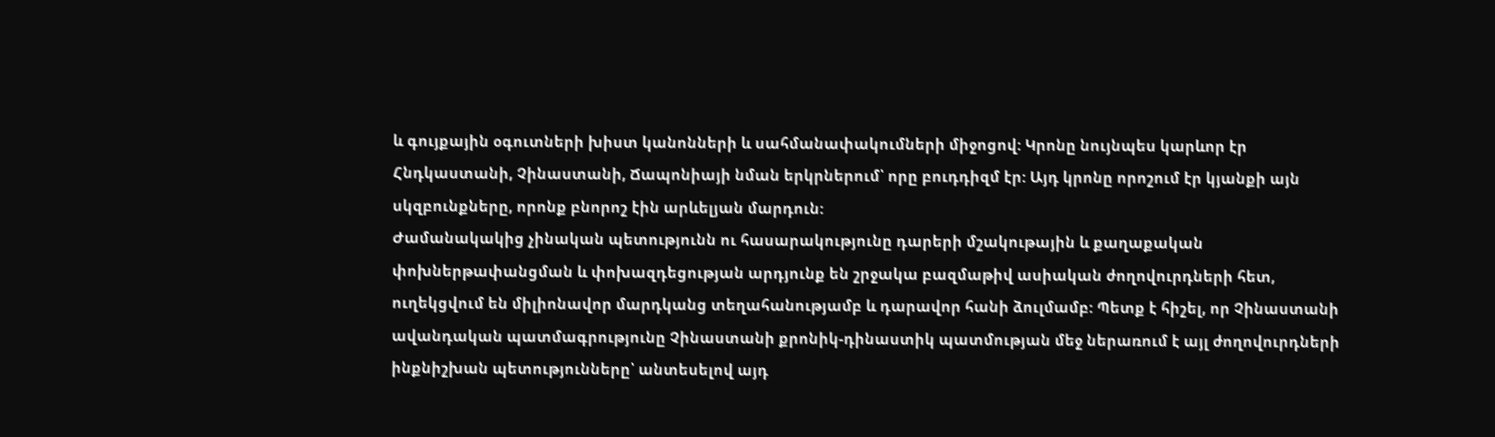և գույքային օգուտների խիստ կանոնների և սահմանափակումների միջոցով: Կրոնը նույնպես կարևոր էր Հնդկաստանի, Չինաստանի, Ճապոնիայի նման երկրներում՝ որը բուդդիզմ էր: Այդ կրոնը որոշում էր կյանքի այն սկզբունքները, որոնք բնորոշ էին արևելյան մարդուն:
Ժամանակակից չինական պետությունն ու հասարակությունը դարերի մշակութային և քաղաքական փոխներթափանցման և փոխազդեցության արդյունք են շրջակա բազմաթիվ ասիական ժողովուրդների հետ, ուղեկցվում են միլիոնավոր մարդկանց տեղահանությամբ և դարավոր հանի ձուլմամբ: Պետք է հիշել, որ Չինաստանի ավանդական պատմագրությունը Չինաստանի քրոնիկ-դինաստիկ պատմության մեջ ներառում է այլ ժողովուրդների ինքնիշխան պետությունները՝ անտեսելով այդ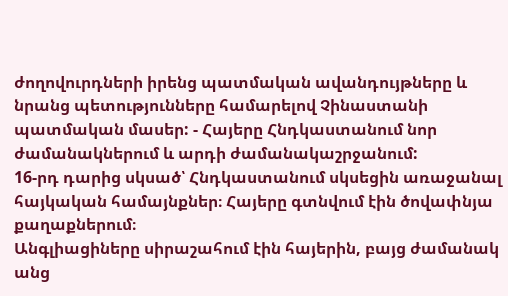ժողովուրդների իրենց պատմական ավանդույթները և նրանց պետությունները համարելով Չինաստանի պատմական մասեր: - Հայերը Հնդկաստանում նոր ժամանակներում և արդի ժամանակաշրջանում:
16-րդ դարից սկսած՝ Հնդկաստանում սկսեցին առաջանալ հայկական համայնքներ։ Հայերը գտնվում էին ծովափնյա քաղաքներում։
Անգլիացիները սիրաշահում էին հայերին, բայց ժամանակ անց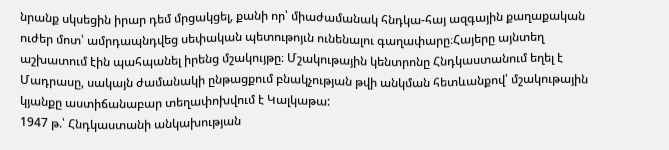նրանք սկսեցին իրար դեմ մրցակցել, քանի որ՝ միաժամանակ հնդկա-հայ ազգային քաղաքական ուժեր մոտ՝ ամրդապնդվեց սեփական պետութոյւն ունենալու գաղափարը։Հայերը այնտեղ աշխատում էին պահպանել իրենց մշակույթը։ Մշակութային կենտրոնը Հնդկաստանում եղել է Մադրասը, սակայն ժամանակի ընթացքում բնակչության թվի անկման հետևանքով՝ մշակութային կյանքը աստիճանաբար տեղափոխվում է Կալկաթա:
1947 թ.՝ Հնդկաստանի անկախության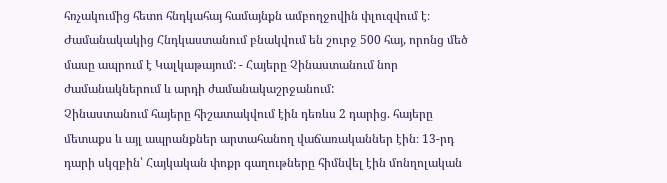հռչակումից հետո հնդկահայ համայնքն ամբողջովին փլուզվում է։
Ժամանակակից Հնդկաստանում բնակվում են շուրջ 500 հայ, որոնց մեծ մասը ապրում է Կալկաթայում: - Հայերը Չինաստանում նոր ժամանակներում և արդի ժամանակաշրջանում:
Չինաստանում հայերը հիշատակվում էին դեռևս 2 դարից. հայերը մետաքս և այլ ապրանքներ արտահանող վաճառականներ էին։ 13-րդ դարի սկզբին՝ Հայկական փոքր գաղութները հիմնվել էին մոնղոլական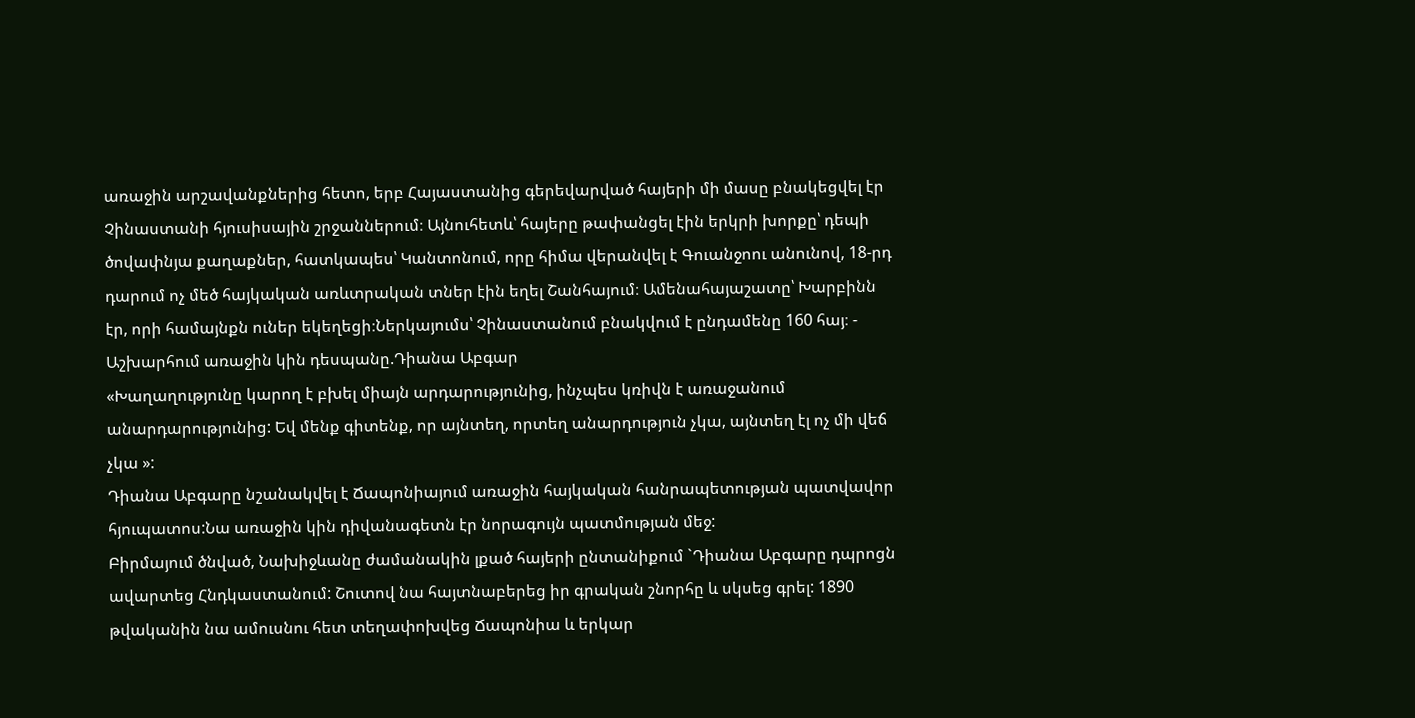առաջին արշավանքներից հետո, երբ Հայաստանից գերեվարված հայերի մի մասը բնակեցվել էր Չինաստանի հյուսիսային շրջաններում։ Այնուհետև՝ հայերը թափանցել էին երկրի խորքը՝ դեպի ծովափնյա քաղաքներ, հատկապես՝ Կանտոնում, որը հիմա վերանվել է Գուանջոու անունով, 18-րդ դարում ոչ մեծ հայկական առևտրական տներ էին եղել Շանհայում։ Ամենահայաշատը՝ Խարբինն էր, որի համայնքն ուներ եկեղեցի։Ներկայումս՝ Չինաստանում բնակվում է ընդամենը 160 հայ։ - Աշխարհում առաջին կին դեսպանը.Դիանա Աբգար
«Խաղաղությունը կարող է բխել միայն արդարությունից, ինչպես կռիվն է առաջանում անարդարությունից: Եվ մենք գիտենք, որ այնտեղ, որտեղ անարդություն չկա, այնտեղ էլ ոչ մի վեճ չկա »:
Դիանա Աբգարը նշանակվել է Ճապոնիայում առաջին հայկական հանրապետության պատվավոր հյուպատոս:Նա առաջին կին դիվանագետն էր նորագույն պատմության մեջ:
Բիրմայում ծնված, Նախիջևանը ժամանակին լքած հայերի ընտանիքում `Դիանա Աբգարը դպրոցն ավարտեց Հնդկաստանում: Շուտով նա հայտնաբերեց իր գրական շնորհը և սկսեց գրել: 1890 թվականին նա ամուսնու հետ տեղափոխվեց Ճապոնիա և երկար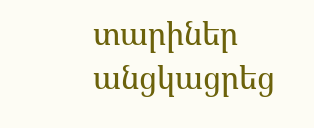տարիներ անցկացրեց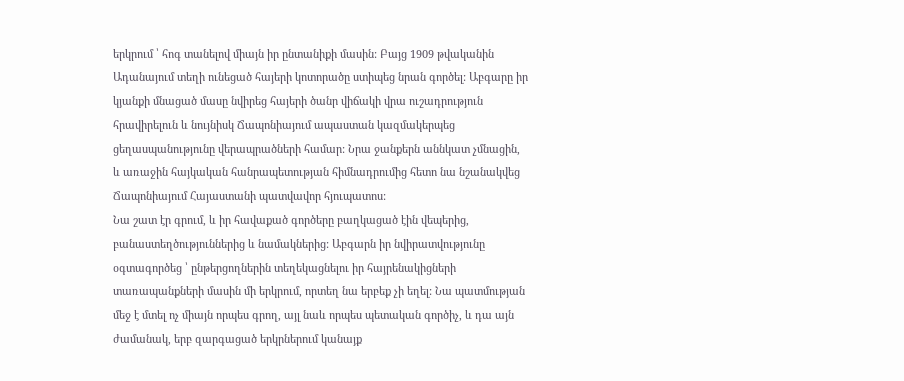երկրում ՝ հոգ տանելով միայն իր ընտանիքի մասին: Բայց 1909 թվականին Ադանայում տեղի ունեցած հայերի կոտորածը ստիպեց նրան գործել: Աբգարը իր կյանքի մնացած մասը նվիրեց հայերի ծանր վիճակի վրա ուշադրություն հրավիրելուն և նույնիսկ Ճապոնիայում ապաստան կազմակերպեց ցեղասպանությունը վերապրածների համար: Նրա ջանքերն աննկատ չմնացին, և առաջին հայկական հանրապետության հիմնադրումից հետո նա նշանակվեց Ճապոնիայում Հայաստանի պատվավոր հյուպատոս:
Նա շատ էր գրում, և իր հավաքած գործերը բաղկացած էին վեպերից, բանաստեղծություններից և նամակներից: Աբգարն իր նվիրատվությունը օգտագործեց ՝ ընթերցողներին տեղեկացնելու իր հայրենակիցների տառապանքների մասին մի երկրում, որտեղ նա երբեք չի եղել: Նա պատմության մեջ է մտել ոչ միայն որպես գրող, այլ նաև որպես պետական գործիչ, և դա այն ժամանակ, երբ զարգացած երկրներում կանայք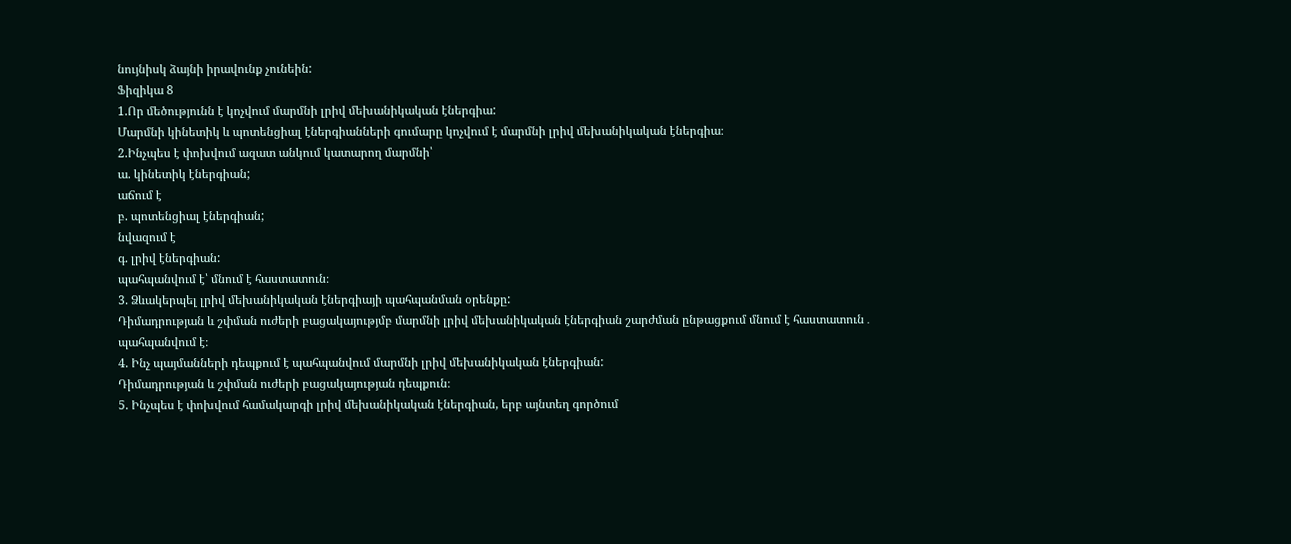նույնիսկ ձայնի իրավունք չունեին:
Ֆիզիկա 8
1.Որ մեծությունն է կոչվում մարմնի լրիվ մեխանիկական էներգիա:
Մարմնի կինետիկ և պոտենցիալ էներգիանների գումարը կոչվում է մարմնի լրիվ մեխանիկական էներգիա։
2.Ինչպես է փոխվում ազատ անկում կատարող մարմնի՝
ա. կինետիկ էներգիան;
աճում է
բ. պոտենցիալ էներգիան;
նվազում է
գ. լրիվ էներգիան:
պահպանվում է՝ մնում է հաստատուն։
3. Ձևակերպել լրիվ մեխանիկական էներգիայի պահպանման օրենքը:
Դիմադրության և շփման ուժերի բացակայությմբ մարմնի լրիվ մեխանիկական էներգիան շարժման ընթացքում մնում է հաստատուն․ պահպանվում է։
4. Ինչ պայմանների դեպքում է պահպանվում մարմնի լրիվ մեխանիկական էներգիան:
Դիմադրության և շփման ուժերի բացակայության դեպքուն։
5. Ինչպես է փոխվում համակարգի լրիվ մեխանիկական էներգիան, երբ այնտեղ գործում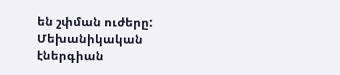են շփման ուժերը:
Մեխանիկական էներգիան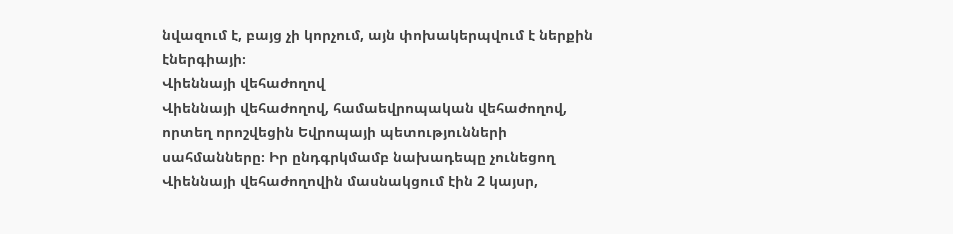նվազում է, բայց չի կորչում, այն փոխակերպվում է ներքին էներգիայի։
Վիեննայի վեհաժողով
Վիեննայի վեհաժողով, համաեվրոպական վեհաժողով, որտեղ որոշվեցին Եվրոպայի պետությունների սահմանները։ Իր ընդգրկմամբ նախադեպը չունեցող Վիեննայի վեհաժողովին մասնակցում էին 2 կայսր,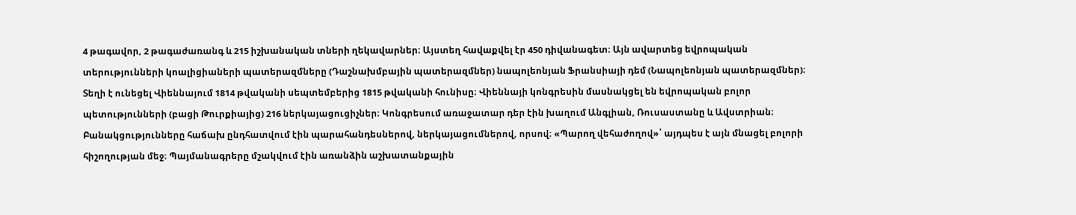4 թագավոր, 2 թագաժառանգ և 215 իշխանական տների ղեկավարներ։ Այստեղ հավաքվել էր 450 դիվանագետ։ Այն ավարտեց եվրոպական տերությունների կոալիցիաների պատերազմները (Դաշնախմբային պատերազմներ) նապոլեոնյան Ֆրանսիայի դեմ (Նապոլեոնյան պատերազմներ)։ Տեղի է ունեցել Վիեննայում 1814 թվականի սեպտեմբերից 1815 թվականի հունիսը։ Վիեննայի կոնգրեսին մասնակցել են եվրոպական բոլոր պետությունների (բացի Թուրքիայից) 216 ներկայացուցիչներ։ Կոնգրեսում առաջատար դեր էին խաղում Անգլիան, Ռուսաստանը և Ավստրիան։
Բանակցությունները հաճախ ընդհատվում էին պարահանդեսներով, ներկայացումներով, որսով։ «Պարող վեհաժողով»՝ այդպես է այն մնացել բոլորի հիշողության մեջ։ Պայմանագրերը մշակվում էին առանձին աշխատանքային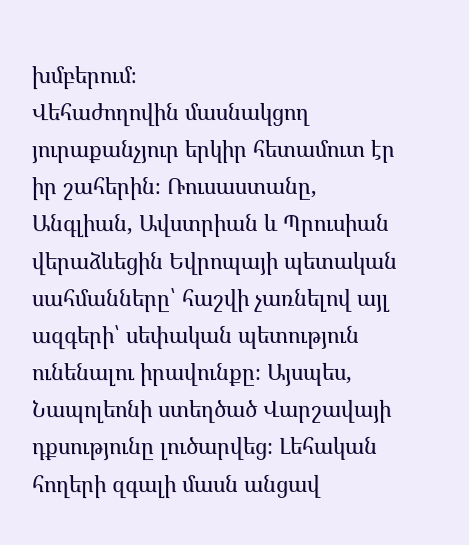խմբերում։
Վեհաժողովին մասնակցող յուրաքանչյուր երկիր հետամուտ էր իր շահերին։ Ռուսաստանը, Անգլիան, Ավստրիան և Պրուսիան վերաձևեցին Եվրոպայի պետական սահմանները՝ հաշվի չառնելով այլ ազգերի՝ սեփական պետություն ունենալու իրավունքը։ Այսպես, Նապոլեոնի ստեղծած Վարշավայի դքսությունը լուծարվեց։ Լեհական հողերի զգալի մասն անցավ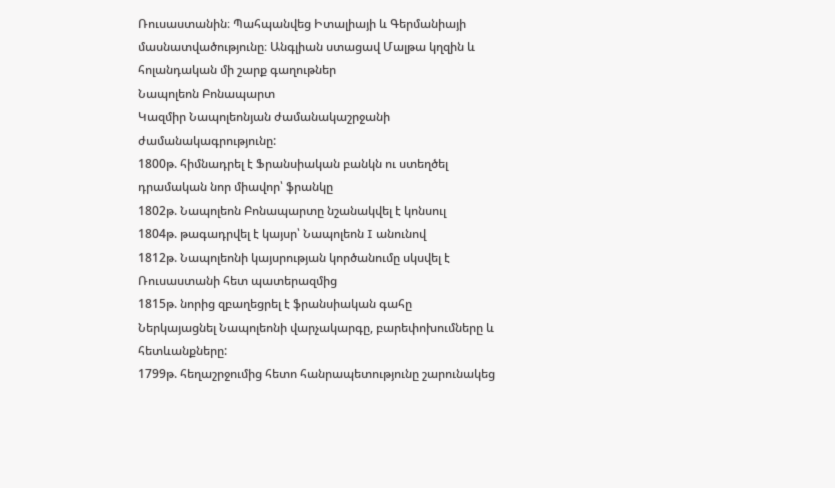Ռուսաստանին։ Պահպանվեց Իտալիայի և Գերմանիայի մասնատվածությունը։ Անգլիան ստացավ Մալթա կղզին և հոլանդական մի շարք գաղութներ
Նապոլեոն Բոնապարտ
Կազմիր Նապոլեոնյան ժամանակաշրջանի ժամանակագրությունը:
1800թ. հիմնադրել է Ֆրանսիական բանկն ու ստեղծել դրամական նոր միավոր՝ ֆրանկը
1802թ. Նապոլեոն Բոնապարտը նշանակվել է կոնսուլ
1804թ. թագադրվել է կայսր՝ Նապոլեոն I անունով
1812թ. Նապոլեոնի կայսրության կործանումը սկսվել է Ռուսաստանի հետ պատերազմից
1815թ. նորից զբաղեցրել է ֆրանսիական գահը
Ներկայացնել Նապոլեոնի վարչակարգը, բարեփոխումները և հետևանքները:
1799թ. հեղաշրջումից հետո հանրապետությունը շարունակեց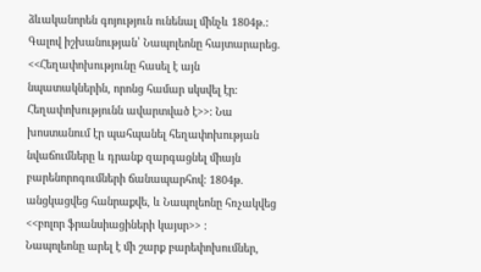ձևականորեն գոյություն ունենալ մինչև 1804թ.:
Գալով իշխանության՝ Նապոլեոնը հայտարարեց. <<Հեղափոխությունը հասել է այն նպատակներին, որոնց համար սկսվել էր: Հեղափոխությունն ավարտված է>>: Նա խոստանում էր պահպանել հեղափոխության նվաճումները և դրանք զարգացնել միայն բարենորոգումների ճանապարհով: 1804թ. անցկացվեց հանրաքվե, և Նապոլեոնը հռչակվեց <<բոլոր ֆրանսիացիների կայսր>> :
Նապոլեոնը արել է մի շարք բարեփոխումներ,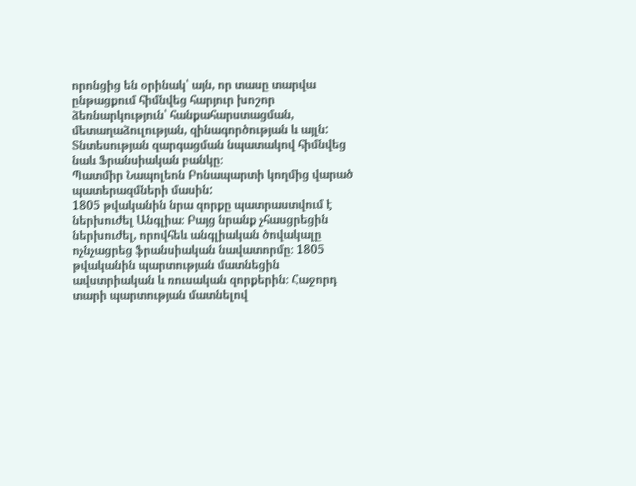որոնցից են օրինակ՝ այն, որ տասը տարվա ընթացքում հիմնվեց հարյուր խոշոր ձեռնարկություն՝ հանքահարստացման, մետաղաձուլության, զինագործության և այլն: Տնտեսության զարգացման նպատակով հիմնվեց նաև Ֆրանսիական բանկը։
Պատմիր Նապոլեոն Բոնապարտի կողմից վարած պատերազմների մասին:
1805 թվականին նրա զորքը պատրաստվում է ներխուժել Անգլիա։ Բայց նրանք չհասցրեցին ներխուժել, որովհեև անգլիական ծովակալը ոչնչացրեց ֆրանսիական նավատորմը։ 1805 թվականին պարտության մատնեցին ավստրիական և ռուսական զորքերին։ Հաջորդ տարի պարտության մատնելով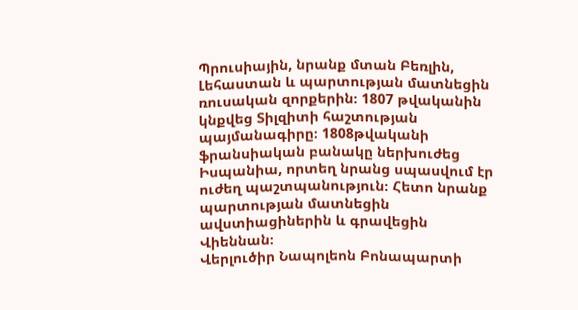Պրուսիային, նրանք մտան Բեռլին, Լեհաստան և պարտության մատնեցին ռուսական զորքերին։ 1807 թվականին կնքվեց Տիլզիտի հաշտության պայմանագիրը։ 1808թվականի ֆրանսիական բանակը ներխուժեց Իսպանիա, որտեղ նրանց սպասվում էր ուժեղ պաշտպանություն։ Հետո նրանք պարտության մատնեցին ավստիացիներին և գրավեցին Վիեննան։
Վերլուծիր Նապոլեոն Բոնապարտի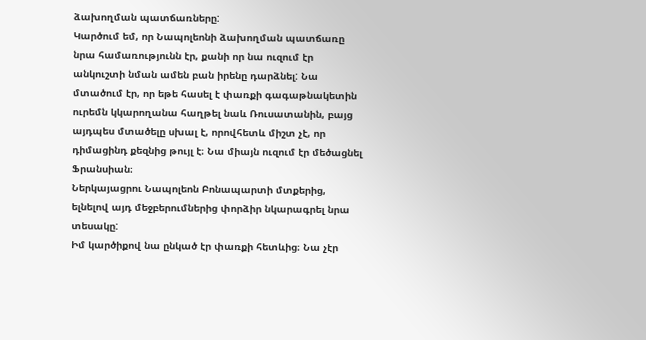ձախողման պատճառները:
Կարծում եմ, որ Նապոլեոնի ձախողման պատճառը նրա համառությունն էր, քանի որ նա ուզում էր անկուշտի նման ամեն բան իրենը դարձնել: Նա մտածում էր, որ եթե հասել է փառքի գագաթնակետին ուրեմն կկարողանա հաղթել նաև Ռուսատանին, բայց այդպես մտածելը սխալ է, որովհետև միշտ չէ, որ դիմացինդ քեզնից թույլ է։ Նա միայն ուզում էր մեծացնել Ֆրանսիան։
Ներկայացրու Նապոլեոն Բոնապարտի մտքերից, ելնելով այդ մեջբերումներից փորձիր նկարագրել նրա տեսակը:
Իմ կարծիքով նա ընկած էր փառքի հետևից։ Նա չէր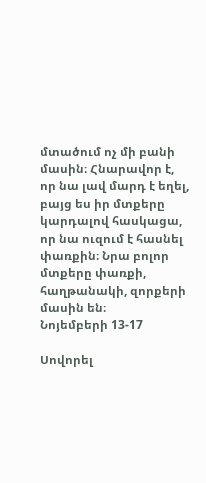մտածում ոչ մի բանի մասին։ Հնարավոր է, որ նա լավ մարդ է եղել, բայց ես իր մտքերը կարդալով հասկացա, որ նա ուզում է հասնել փառքին։ Նրա բոլոր մտքերը փառքի, հաղթանակի, զորքերի մասին են։
Նոյեմբերի 13-17

Սովորել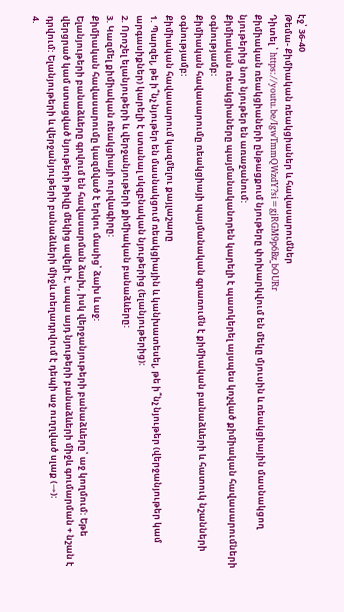էջ՝ 36-40
Թեմա- Քիմիական ռեակցիաներ և հավասարումներ
Դիտել ՝ https://youtu.be/IgwTmmQWzdY?si=gjRGM9p6Bz_bOURr
Քիմիական ռեակցիաների ընթացքում նյութերը փոխարկվում են մեկը մյուսին և ռեակցիային մասնակցող նյութերից նոր նյութեր են առաջանում:
Քիմիական ռեակցիաները պայմանականորեն կարելի է պատկերել այսպես կոչված քիմիական հավասարումների օգնությամբ:
Քիմիական հավասարումը ռեակցիայի պայմանական գրառումն է քիմիական բանաձևերի և հատուկ նշանների օգնությամբ:
Քիմիական հավասարում կազմելու քայլաշարը
1. Պարզել, թե ի՞նչ նյութեր են մասնակցում ռեակցիային և կանխատեսել, թե ի՞նչ նյութեր (վերջանյութեր կամ արգասիքներ) կարելի է ստանալ սկզբնական նյութերից (ելանյութերից):
2. Որոշել ելանյութերի և վերջանյութերի քիմիական բանաձևերը:
3. Կազմել քիմիական ռեակցիայի ուրվագիրը:
Քիմիական հավասարումը կազմված է երկու մասից՝ ձախ և աջ:
Ելանյութերի բանաձևերը գրվում են հավասարման ձախ, իսկ վերջանյութերի բանաձևերը՝ աջ կողմում: Եթե վերցրած կամ ստացված նյութերի թիվը մեկից ավելի է, ապա այդ նյութերի բանաձևերի միջև գումարման + նշան է դրվում: Ելանյութերի և վերջանյութերի բանաձևերի միջև տեղադրվում է դեպի աջ ուղղված սլաք (→):
4.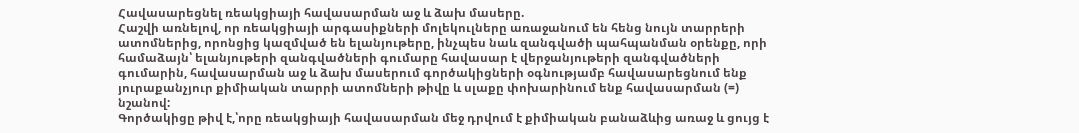Հավասարեցնել ռեակցիայի հավասարման աջ և ձախ մասերը.
Հաշվի առնելով, որ ռեակցիայի արգասիքների մոլեկուլները առաջանում են հենց նույն տարրերի ատոմներից, որոնցից կազմված են ելանյութերը, ինչպես նաև զանգվածի պահպանման օրենքը, որի համաձայն՝ ելանյութերի զանգվածների գումարը հավասար է վերջանյութերի զանգվածների գումարին, հավասարման աջ և ձախ մասերում գործակիցների օգնությամբ հավասարեցնում ենք յուրաքանչյուր քիմիական տարրի ատոմների թիվը և սլաքը փոխարինում ենք հավասարման (=) նշանով:
Գործակիցը թիվ է,՝որը ռեակցիայի հավասարման մեջ դրվում է քիմիական բանաձևից առաջ և ցույց է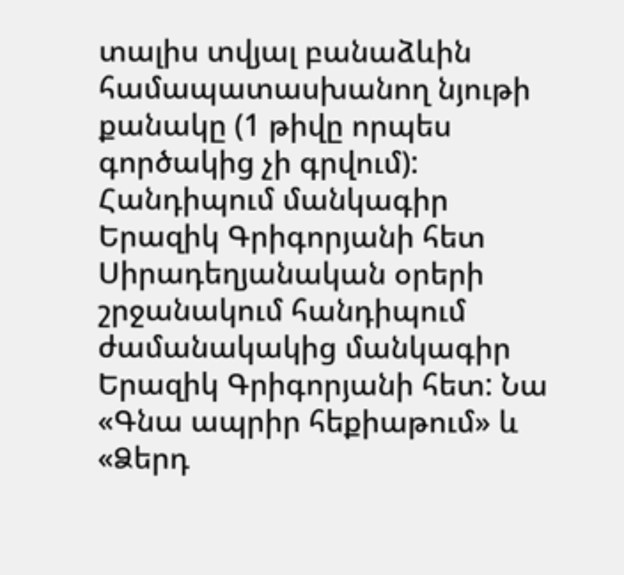տալիս տվյալ բանաձևին համապատասխանող նյութի քանակը (1 թիվը որպես գործակից չի գրվում):
Հանդիպում մանկագիր Երազիկ Գրիգորյանի հետ
Սիրադեղյանական օրերի շրջանակում հանդիպում ժամանակակից մանկագիր Երազիկ Գրիգորյանի հետ: Նա «Գնա ապրիր հեքիաթում» և «Ձերդ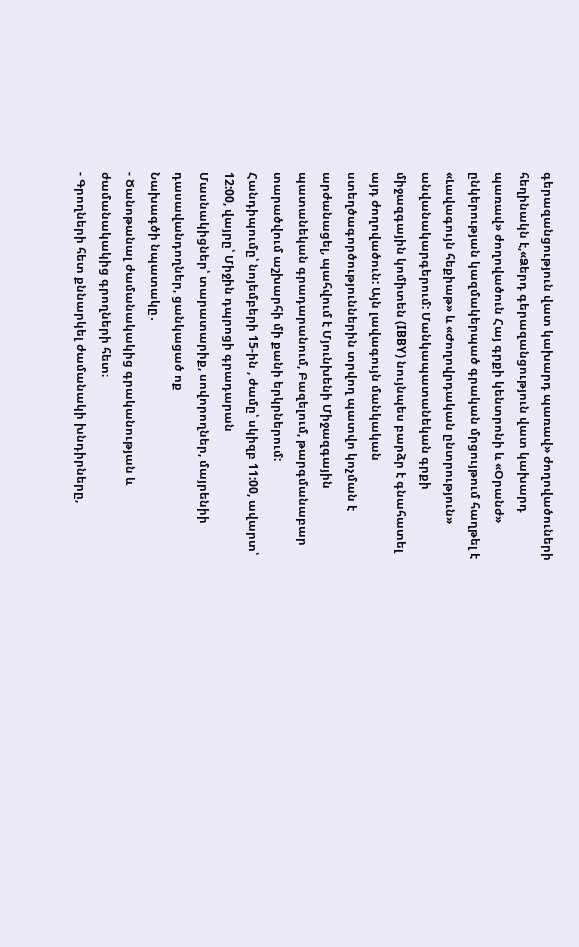գերազանցություն վատ կախարդ պառավ» ժողովածուների հեղինակն է,«Ձերդ գերազանցություն վատ կախարդ պառավ» ժողովածուն Հայ գրքի կենտրոնի և «Օրանժ» ընկերության կազմակերպած գրական մրցույթում հաղթել է «Լավագույն հեքիաթ» և «Ժողովրդական ընտրություն» անվանակարգերում: Մանկապատանեկան գրքի միջազգային կոմիտեն (IBBY) նույնպես բարձր է գնահատել այդ ժողովածուն: Այն լավագույն մանկական ստեղծագործություններին տրվող պատվո կոչման է արժանացել, պահվում է Մյունխենի Միջազգային պատանեկան գրադարանում, Բազելում, թարգմանաբար տարածվում աշխարհի մի քանի երկրներում:
Հանդիպումը՝ նոյեմբերի 15-ին , ժամը՝ սկիզբ 11:00, ավարտ՝ 12:00, վայրը՝ Միջին դպրոցի գրադարան
Մասնակիցներ՝ տարատարիք, սովորողներ, մայրենիի դասավանդողներ, ցանկացած ոք
Նախագծի նպատակը․
- Ծանոթանալ ժամանակակից գրականության և ժամանակակից գրողների հետ։
- Գրողների հետ քննարկել ժամանակի խնդիրները,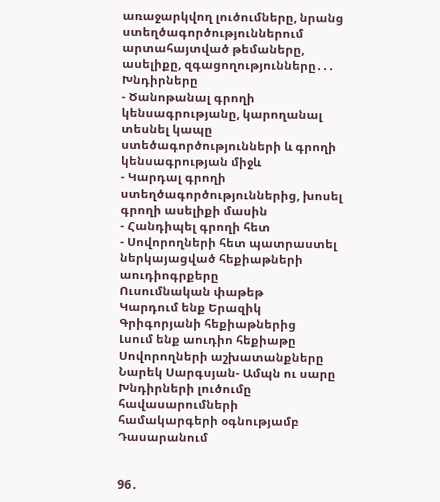առաջարկվող լուծումները, նրանց ստեղծագործություններում արտահայտված թեմաները, ասելիքը, զգացողությունները․․․
Խնդիրները
- Ծանոթանալ գրողի կենսագրությանը, կարողանալ տեսնել կապը ստեծագործությունների և գրողի կենսագրության միջև
- Կարդալ գրողի ստեղծագործություններից, խոսել գրողի ասելիքի մասին
- Հանդիպել գրողի հետ
- Սովորողների հետ պատրաստել ներկայացված հեքիաթների աուդիոգրքերը
Ուսումնական փաթեթ
Կարդում ենք Երազիկ Գրիգորյանի հեքիաթներից
Լսում ենք աուդիո հեքիաթը
Սովորողների աշխատանքները
Նարեկ Սարգսյան- Ամպն ու սարը
Խնդիրների լուծումը հավասարումների համակարգերի օգնությամբ
Դասարանում


96․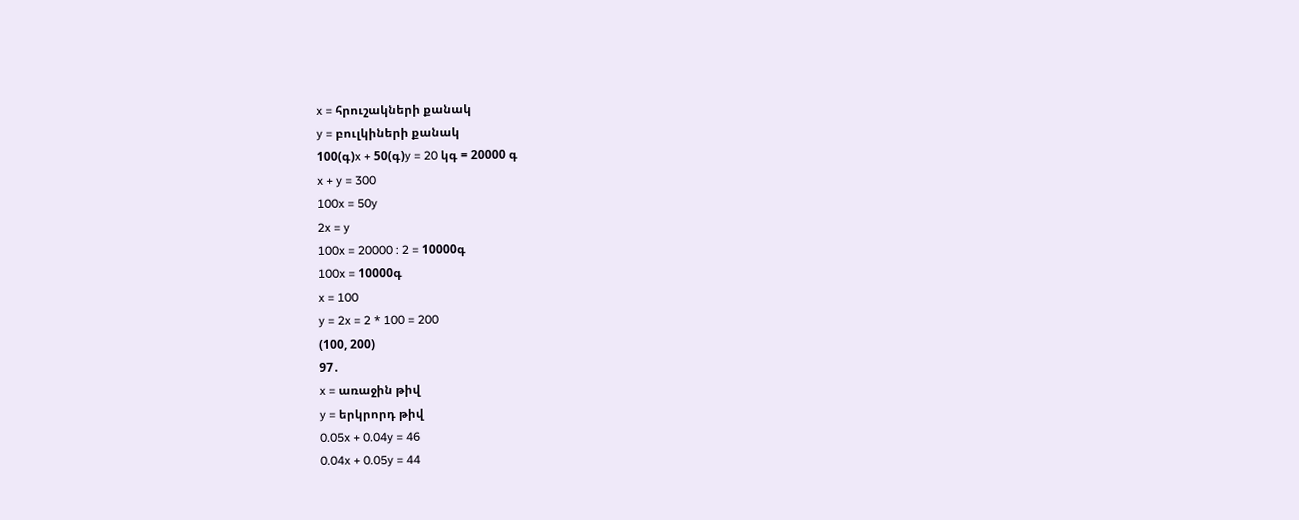x = հրուշակների քանակ
y = բուլկիների քանակ
100(գ)x + 50(գ)y = 20 կգ = 20000 գ
x + y = 300
100x = 50y
2x = y
100x = 20000 : 2 = 10000գ
100x = 10000գ
x = 100
y = 2x = 2 * 100 = 200
(100, 200)
97․
x = առաջին թիվ
y = երկրորդ թիվ
0.05x + 0.04y = 46
0.04x + 0.05y = 44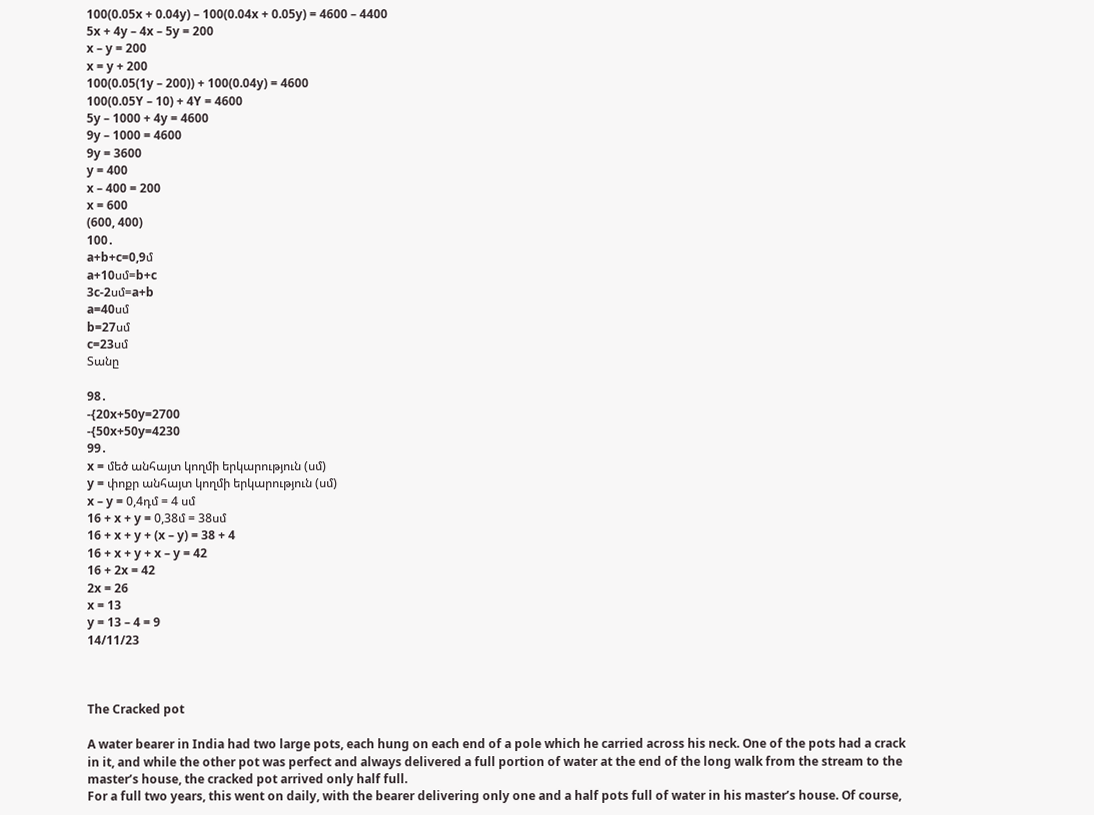100(0.05x + 0.04y) – 100(0.04x + 0.05y) = 4600 – 4400
5x + 4y – 4x – 5y = 200
x – y = 200
x = y + 200
100(0.05(1y – 200)) + 100(0.04y) = 4600
100(0.05Y – 10) + 4Y = 4600
5y – 1000 + 4y = 4600
9y – 1000 = 4600
9y = 3600
y = 400
x – 400 = 200
x = 600
(600, 400)
100․
a+b+c=0,9մ
a+10սմ=b+c
3c-2սմ=a+b
a=40սմ
b=27սմ
c=23սմ
Տանը

98․
-{20x+50y=2700
-{50x+50y=4230
99․
x = մեծ անհայտ կողմի երկարություն (սմ)
y = փոքր անհայտ կողմի երկարություն (սմ)
x – y = 0,4դմ = 4 սմ
16 + x + y = 0,38մ = 38սմ
16 + x + y + (x – y) = 38 + 4
16 + x + y + x – y = 42
16 + 2x = 42
2x = 26
x = 13
y = 13 – 4 = 9
14/11/23



The Cracked pot

A water bearer in India had two large pots, each hung on each end of a pole which he carried across his neck. One of the pots had a crack in it, and while the other pot was perfect and always delivered a full portion of water at the end of the long walk from the stream to the master’s house, the cracked pot arrived only half full.
For a full two years, this went on daily, with the bearer delivering only one and a half pots full of water in his master’s house. Of course,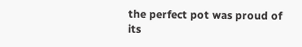the perfect pot was proud of its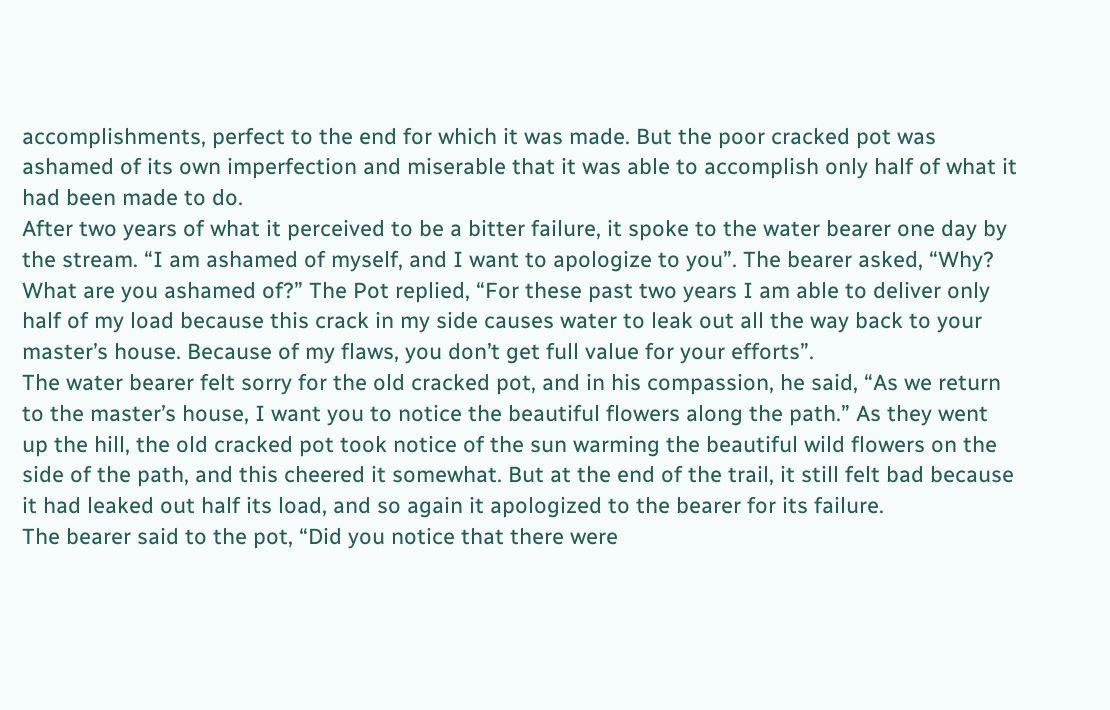accomplishments, perfect to the end for which it was made. But the poor cracked pot was ashamed of its own imperfection and miserable that it was able to accomplish only half of what it had been made to do.
After two years of what it perceived to be a bitter failure, it spoke to the water bearer one day by the stream. “I am ashamed of myself, and I want to apologize to you”. The bearer asked, “Why? What are you ashamed of?” The Pot replied, “For these past two years I am able to deliver only half of my load because this crack in my side causes water to leak out all the way back to your master’s house. Because of my flaws, you don’t get full value for your efforts”.
The water bearer felt sorry for the old cracked pot, and in his compassion, he said, “As we return to the master’s house, I want you to notice the beautiful flowers along the path.” As they went up the hill, the old cracked pot took notice of the sun warming the beautiful wild flowers on the side of the path, and this cheered it somewhat. But at the end of the trail, it still felt bad because it had leaked out half its load, and so again it apologized to the bearer for its failure.
The bearer said to the pot, “Did you notice that there were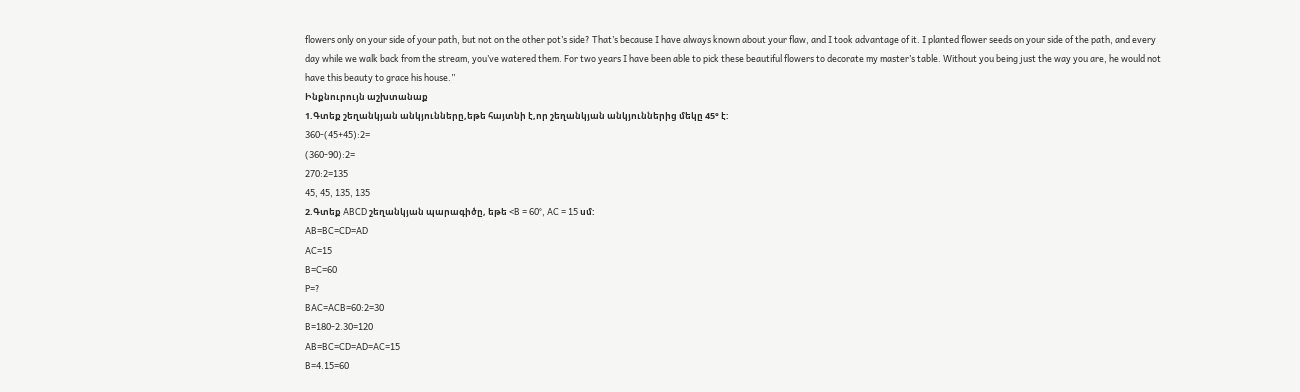flowers only on your side of your path, but not on the other pot’s side? That’s because I have always known about your flaw, and I took advantage of it. I planted flower seeds on your side of the path, and every day while we walk back from the stream, you’ve watered them. For two years I have been able to pick these beautiful flowers to decorate my master’s table. Without you being just the way you are, he would not have this beauty to grace his house.”
Ինքնուրույն աշխտանաք
1.Գտեք շեղանկյան անկյունները,եթե հայտնի է,որ շեղանկյան անկյուններից մեկը 45° է:
360-(45+45):2=
(360-90):2=
270:2=135
45, 45, 135, 135
2.Գտեք ABCD շեղանկյան պարագիծը, եթե <B = 60°, AC = 15 սմ:
AB=BC=CD=AD
AC=15
B=C=60
P=?
BAC=ACB=60:2=30
B=180-2.30=120
AB=BC=CD=AD=AC=15
B=4.15=60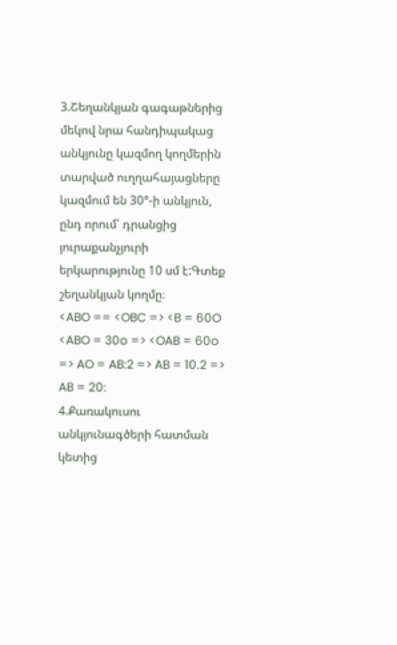3.Շեղանկյան գագաթներից մեկով նրա հանդիպակաց անկյունը կազմող կողմերին տարված ուղղահայացները կազմում են 30°-ի անկյուն, ընդ որում՝ դրանցից յուրաքանչյուրի երկարությունը 10 սմ է:Գտեք շեղանկյան կողմը։
<ABO == <OBC => <B = 60O
<ABO = 30o => <OAB = 60o => AO = AB:2 => AB = 10.2 => AB = 20:
4.Քառակուսու անկյունագծերի հատման կետից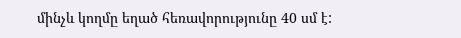մինչև կողմը եղած հեռավորությունը 40 սմ է: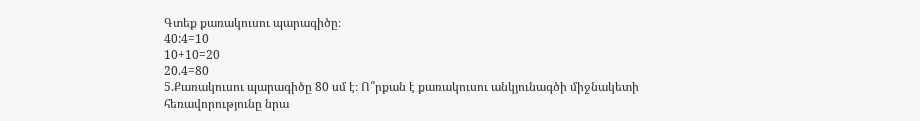Գտեք քառակուսու պարագիծը։
40:4=10
10+10=20
20.4=80
5.Քառակուսու պարագիծը 80 սմ է։ Ո՞րքան է քառակուսու անկյունագծի միջնակետի հեռավորությունը նրա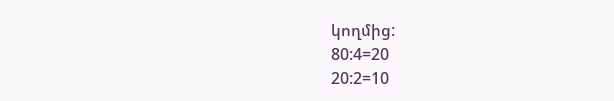կողմից:
80:4=20
20:2=10